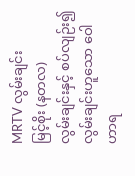MRTV လွမ်းချင်း
မြင့်စိုး (နတလ)
လွမ်းချင်းနှင့် စပ်လျဉ်း၍
လွမ်းချင်းဟူသော ဝေါဟာရ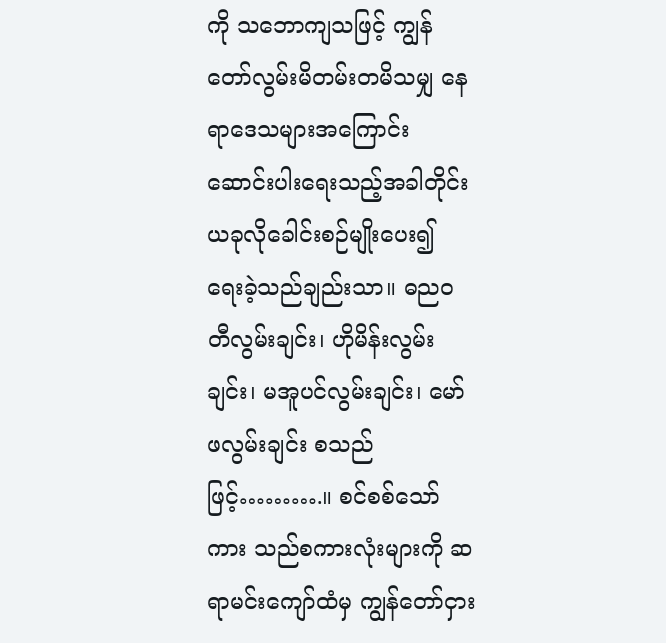ကို သဘောကျသဖြင့် ကျွန်တော်လွမ်းမိတမ်းတမိသမျှ နေရာဒေသများအကြောင်း ဆောင်းပါးရေးသည့်အခါတိုင်း ယခုလိုခေါင်းစဉ်မျိုးပေး၍ ရေးခဲ့သည်ချည်းသာ။ ဓညဝတီလွမ်းချင်း၊ ဟိုမိန်းလွမ်းချင်း၊ မအူပင်လွမ်းချင်း၊ မော်ဖလွမ်းချင်း စသည်ဖြင့်……….။ စင်စစ်သော်ကား သည်စကားလုံးများကို ဆရာမင်းကျော်ထံမှ ကျွန်တော်ငှား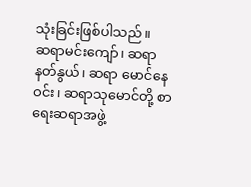သုံးခြင်းဖြစ်ပါသည်။
ဆရာမင်းကျော်၊ ဆရာနတ်နွယ်၊ ဆရာ မောင်နေဝင်း၊ ဆရာသုမောင်တို့ စာရေးဆရာအဖွဲ့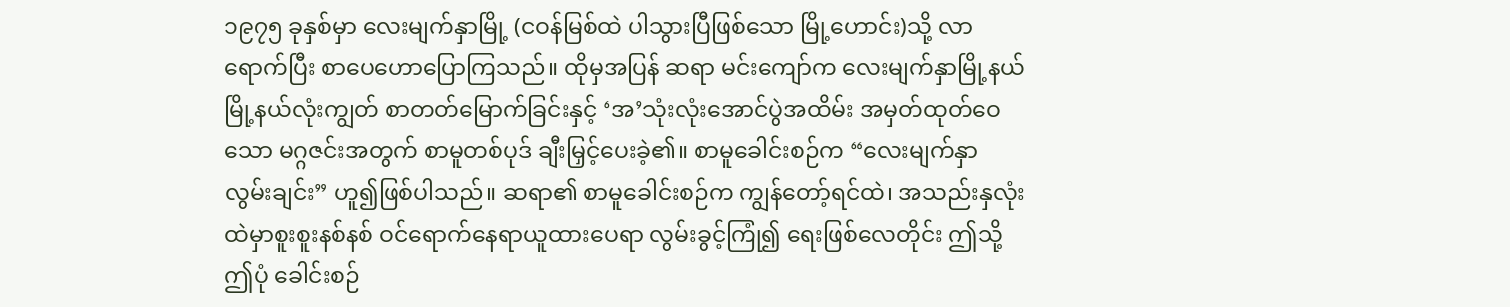၁၉၇၅ ခုနှစ်မှာ လေးမျက်နှာမြို့ (ငဝန်မြစ်ထဲ ပါသွားပြီဖြစ်သော မြို့ဟောင်း)သို့ လာရောက်ပြီး စာပေဟောပြောကြသည်။ ထိုမှအပြန် ဆရာ မင်းကျော်က လေးမျက်နှာမြို့နယ် မြို့နယ်လုံးကျွတ် စာတတ်မြောက်ခြင်းနှင့် ‘အ’သုံးလုံးအောင်ပွဲအထိမ်း အမှတ်ထုတ်ဝေသော မဂ္ဂဇင်းအတွက် စာမူတစ်ပုဒ် ချီးမြှင့်ပေးခဲ့၏။ စာမူခေါင်းစဉ်က “လေးမျက်နှာ လွမ်းချင်း” ဟူ၍ဖြစ်ပါသည်။ ဆရာ၏ စာမူခေါင်းစဉ်က ကျွန်တော့်ရင်ထဲ၊ အသည်းနှလုံးထဲမှာစူးစူးနစ်နစ် ဝင်ရောက်နေရာယူထားပေရာ လွမ်းခွင့်ကြုံ၍ ရေးဖြစ်လေတိုင်း ဤသို့ဤပုံ ခေါင်းစဉ်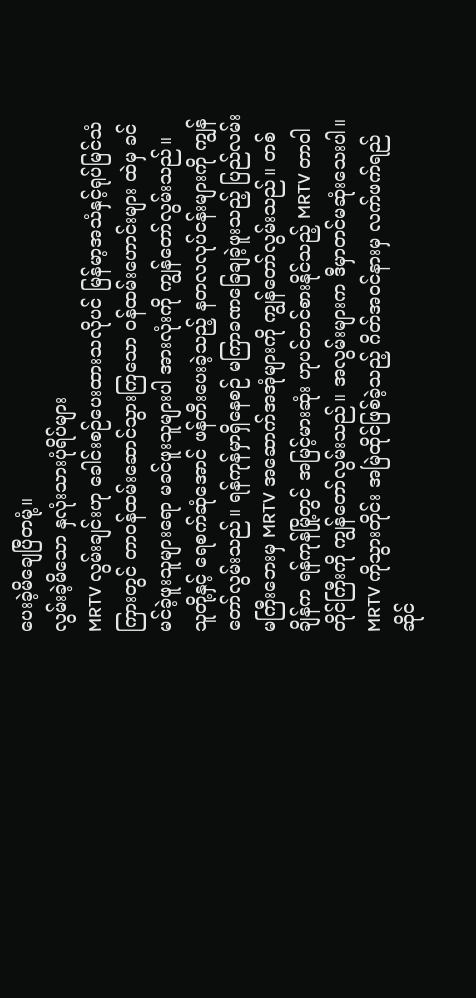ပေးခဲ့မိချေပြီတမုံ့။
လွမ်းခဲ့မိသော နှလုံးသားပုံရိပ်များ
MRTV လွမ်းချင်းဟု ခေါင်းစဉ်ပေးထားသလိုပင် မြန်မာ့အသံနှင့်ရုပ်မြင်သံကြားတွင် တာဝန်ထမ်းဆောင်သွားကြသော ဝန်ထမ်းဟောင်းများ ထဲမှ ခင်မင်ခဲ့ဖူးသူများရော မခင်ဖူးသူများပါ အားလုံးကို ကျွန်တော်လွမ်းသည်။ သူတို့နှင့် ရေစက်ဆုံအောင် ဖန်တီးပေးခဲ့သည့် နတလလုပ်ငန်းများကို ကျွန်တော်လွမ်းသည်။ ရန်ကုန်မှာရှိနေစဉ် မကြာခဏခြေချခဲ့ဖူးသည့် ပြည်လမ်းမကြီးဘေးမှ MRTV အဆောက်အအုံများကို ကျွန်တော်လွမ်းသည်။ တစ်ချိန်က ရန်ကုန်မြို့တွင် အမြင့်မားဆုံး ဟုပင်တင်စားနိုင်သည့် MRTV တာဝါတိုင်ကြီးကို ကျွန်တော်လွမ်းသည်။ အလွမ်းများက ဒီမှာတင်မဆုံးသေးပါ။ MRTV ကိုသွားတိုင်း အမြဲထိုင်ဖြစ်ခဲ့သည့် ဂိတ်အဝင်နားမှ လက်ဖက်ရည်ဆိုင်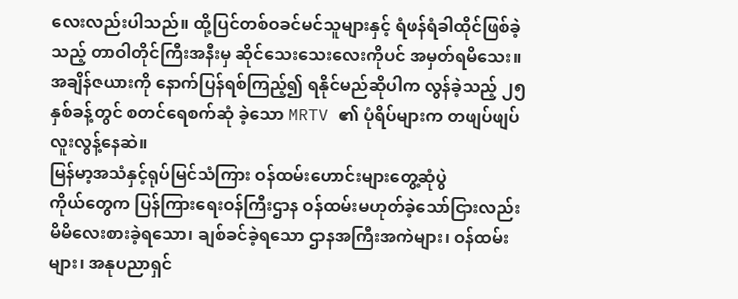လေးလည်းပါသည်။ ထို့ပြင်တစ်ဝခင်မင်သူများနှင့် ရံဖန်ရံခါထိုင်ဖြစ်ခဲ့သည့် တာဝါတိုင်ကြီးအနီးမှ ဆိုင်သေးသေးလေးကိုပင် အမှတ်ရမိသေး။ အချိန်ဇယားကို နောက်ပြန်ရစ်ကြည့်၍ ရနိုင်မည်ဆိုပါက လွန်ခဲ့သည့် ၂၅ နှစ်ခန့်တွင် စတင်ရေစက်ဆုံ ခဲ့သော MRTV ၏ ပုံရိပ်များက တဖျပ်ဖျပ်လူးလွန့်နေဆဲ။
မြန်မာ့အသံနှင့်ရုပ်မြင်သံကြား ဝန်ထမ်းဟောင်းများတွေ့ဆုံပွဲ
ကိုယ်တွေက ပြန်ကြားရေးဝန်ကြီးဌာန ဝန်ထမ်းမဟုတ်ခဲ့သော်ငြားလည်း မိမိလေးစားခဲ့ရသော၊ ချစ်ခင်ခဲ့ရသော ဌာနအကြီးအကဲများ၊ ဝန်ထမ်းများ၊ အနုပညာရှင်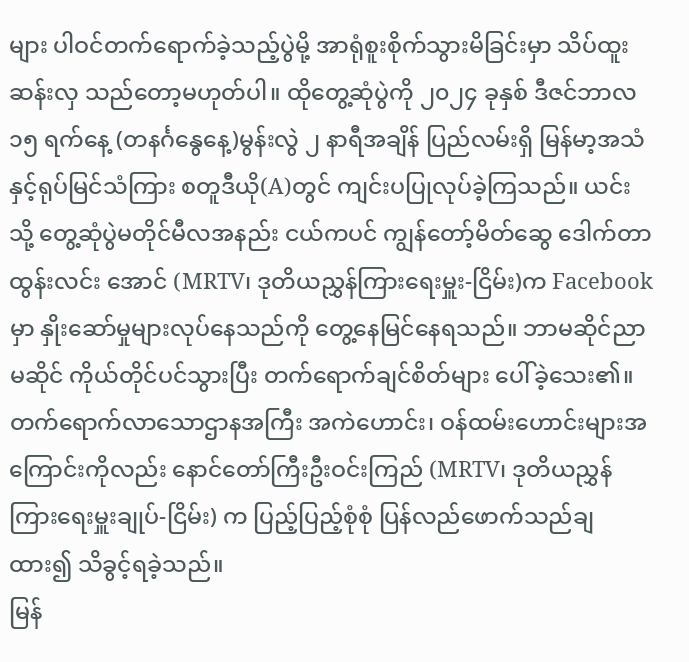များ ပါဝင်တက်ရောက်ခဲ့သည့်ပွဲမို့ အာရုံစူးစိုက်သွားမိခြင်းမှာ သိပ်ထူးဆန်းလှ သည်တော့မဟုတ်ပါ။ ထိုတွေ့ဆုံပွဲကို ၂၀၂၄ ခုနှစ် ဒီဇင်ဘာလ ၁၅ ရက်နေ့ (တနင်္ဂနွေနေ့)မွန်းလွဲ ၂ နာရီအချိန် ပြည်လမ်းရှိ မြန်မာ့အသံနှင့်ရုပ်မြင်သံကြား စတူဒီယို(A)တွင် ကျင်းပပြုလုပ်ခဲ့ကြသည်။ ယင်းသို့ တွေ့ဆုံပွဲမတိုင်မီလအနည်း ငယ်ကပင် ကျွန်တော့်မိတ်ဆွေ ဒေါက်တာထွန်းလင်း အောင် (MRTV၊ ဒုတိယညွှန်ကြားရေးမှူး-ငြိမ်း)က Facebook မှာ နှိုးဆော်မှုများလုပ်နေသည်ကို တွေ့နေမြင်နေရသည်။ ဘာမဆိုင်ညာမဆိုင် ကိုယ်တိုင်ပင်သွားပြီး တက်ရောက်ချင်စိတ်များ ပေါ်ခဲ့သေး၏။ တက်ရောက်လာသောဌာနအကြီး အကဲဟောင်း၊ ဝန်ထမ်းဟောင်းများအကြောင်းကိုလည်း နောင်တော်ကြီးဦးဝင်းကြည် (MRTV၊ ဒုတိယညွှန်ကြားရေးမှူးချုပ်-ငြိမ်း) က ပြည့်ပြည့်စုံစုံ ပြန်လည်ဖောက်သည်ချထား၍ သိခွင့်ရခဲ့သည်။
မြန်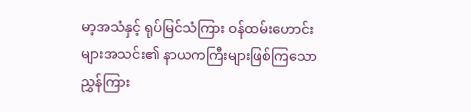မာ့အသံနှင့် ရုပ်မြင်သံကြား ဝန်ထမ်းဟောင်းများအသင်း၏ နာယကကြီးများဖြစ်ကြသော ညွှန်ကြား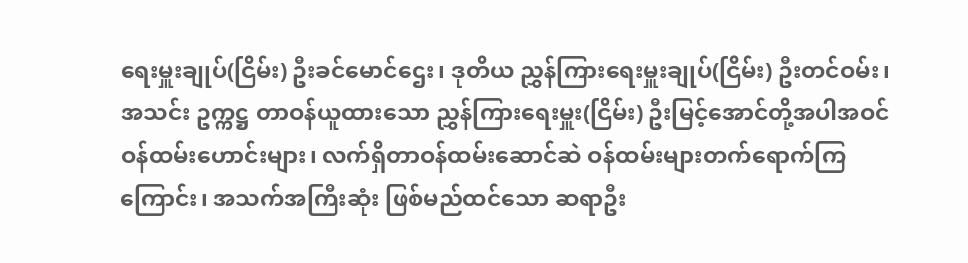ရေးမှူးချုပ်(ငြိမ်း) ဦးခင်မောင်ဌေး၊ ဒုတိယ ညွှန်ကြားရေးမှူးချုပ်(ငြိမ်း) ဦးတင်ဝမ်း၊ အသင်း ဥက္ကဋ္ဌ တာဝန်ယူထားသော ညွှန်ကြားရေးမှူး(ငြိမ်း) ဦးမြင့်အောင်တို့အပါအဝင် ဝန်ထမ်းဟောင်းများ၊ လက်ရှိတာဝန်ထမ်းဆောင်ဆဲ ဝန်ထမ်းများတက်ရောက်ကြကြောင်း၊ အသက်အကြီးဆုံး ဖြစ်မည်ထင်သော ဆရာဦး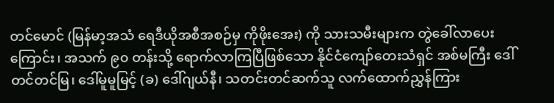တင်မောင် (မြန်မာ့အသံ ရေဒီယိုအစီအစဉ်မှ ကိုဖိုးအေး) ကို သားသမီးများက တွဲခေါ်လာပေးကြောင်း၊ အသက် ၉၀ တန်းသို့ ရောက်လာကြပြီဖြစ်သော နိုင်ငံကျော်တေးသံရှင် အစ်မကြီး ဒေါ်တင်တင်မြ၊ ဒေါ်မူမူမြင့် (ခ) ဒေါ်ဂျယ်နီ၊ သတင်းတင်ဆက်သူ လက်ထောက်ညွှန်ကြား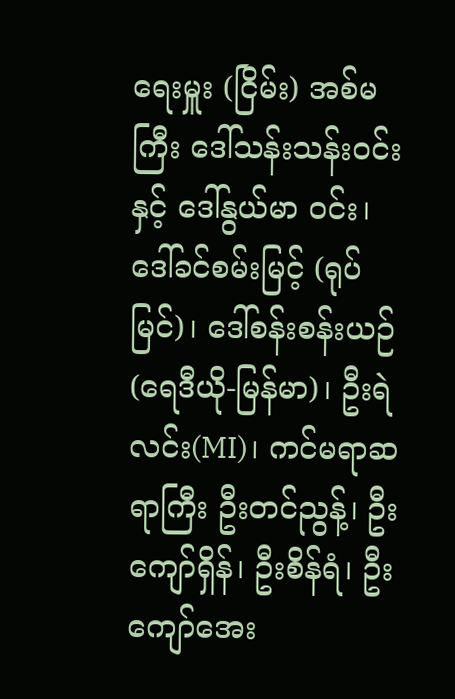ရေးမှူး (ငြိမ်း) အစ်မကြီး ဒေါ်သန်းသန်းဝင်းနှင့် ဒေါ်နွယ်မာ ဝင်း၊ ဒေါ်ခင်စမ်းမြင့် (ရုပ်မြင်)၊ ဒေါ်စန်းစန်းယဉ် (ရေဒီယို-မြန်မာ)၊ ဦးရဲလင်း(MI)၊ ကင်မရာဆရာကြီး ဦးတင်ညွန့်၊ ဦးကျော်ရှိန်၊ ဦးစိန်ရံ၊ ဦးကျော်အေး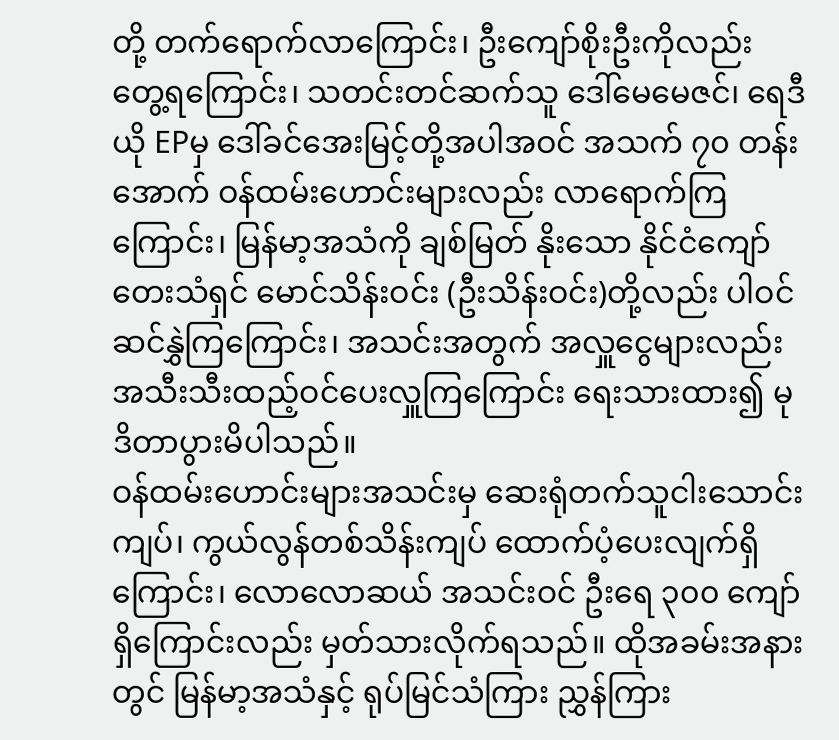တို့ တက်ရောက်လာကြောင်း၊ ဦးကျော်စိုးဦးကိုလည်း တွေ့ရကြောင်း၊ သတင်းတင်ဆက်သူ ဒေါ်မေမေဇင်၊ ရေဒီယို EPမှ ဒေါ်ခင်အေးမြင့်တို့အပါအဝင် အသက် ၇၀ တန်းအောက် ဝန်ထမ်းဟောင်းများလည်း လာရောက်ကြကြောင်း၊ မြန်မာ့အသံကို ချစ်မြတ် နိုးသော နိုင်ငံကျော်တေးသံရှင် မောင်သိန်းဝင်း (ဦးသိန်းဝင်း)တို့လည်း ပါဝင်ဆင်နွှဲကြကြောင်း၊ အသင်းအတွက် အလှူငွေများလည်း အသီးသီးထည့်ဝင်ပေးလှူကြကြောင်း ရေးသားထား၍ မုဒိတာပွားမိပါသည်။
ဝန်ထမ်းဟောင်းများအသင်းမှ ဆေးရုံတက်သူငါးသောင်းကျပ်၊ ကွယ်လွန်တစ်သိန်းကျပ် ထောက်ပံ့ပေးလျက်ရှိကြောင်း၊ လောလောဆယ် အသင်းဝင် ဦးရေ ၃၀၀ ကျော်ရှိကြောင်းလည်း မှတ်သားလိုက်ရသည်။ ထိုအခမ်းအနားတွင် မြန်မာ့အသံနှင့် ရုပ်မြင်သံကြား ညွှန်ကြား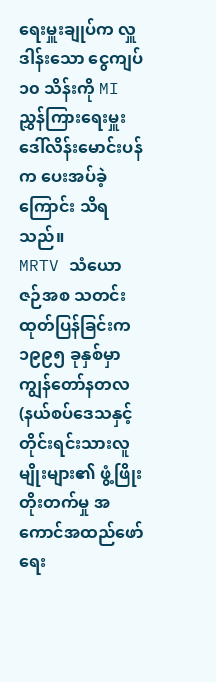ရေးမှူးချုပ်က လှူဒါန်းသော ငွေကျပ် ၁၀ သိန်းကို MI ညွှန်ကြားရေးမှူး ဒေါ်လိန်းမောင်းပန်က ပေးအပ်ခဲ့ကြောင်း သိရသည်။
MRTV သံယောဇဉ်အစ သတင်းထုတ်ပြန်ခြင်းက
၁၉၉၅ ခုနှစ်မှာ ကျွန်တော်နတလ (နယ်စပ်ဒေသနှင့် တိုင်းရင်းသားလူမျိုးများ၏ ဖွံ့ဖြိုးတိုးတက်မှု အကောင်အထည်ဖော်ရေး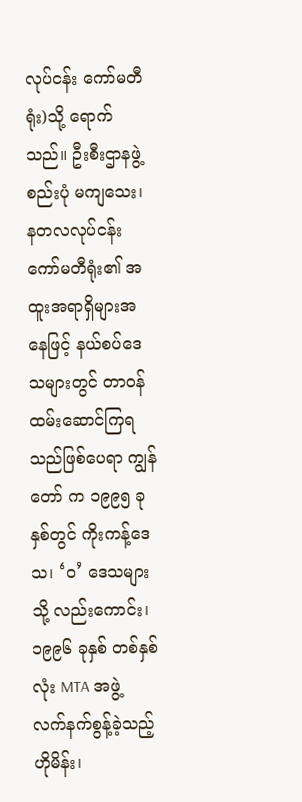လုပ်ငန်း ကော်မတီရုံး)သို့ ရောက်သည်။ ဦးစီးဌာနဖွဲ့စည်းပုံ မကျသေး၊ နတလလုပ်ငန်းကော်မတီရုံး၏ အထူးအရာရှိများအနေဖြင့် နယ်စပ်ဒေသများတွင် တာဝန်ထမ်းဆောင်ကြရသည်ဖြစ်ပေရာ ကျွန်တော် က ၁၉၉၅ ခုနှစ်တွင် ကိုးကန့်ဒေသ၊ ‘ဝ’ ဒေသများသို့ လည်းကောင်း၊ ၁၉၉၆ ခုနှစ် တစ်နှစ်လုံး MTA အဖွဲ့ လက်နက်စွန့်ခဲ့သည့် ဟိုမိန်း၊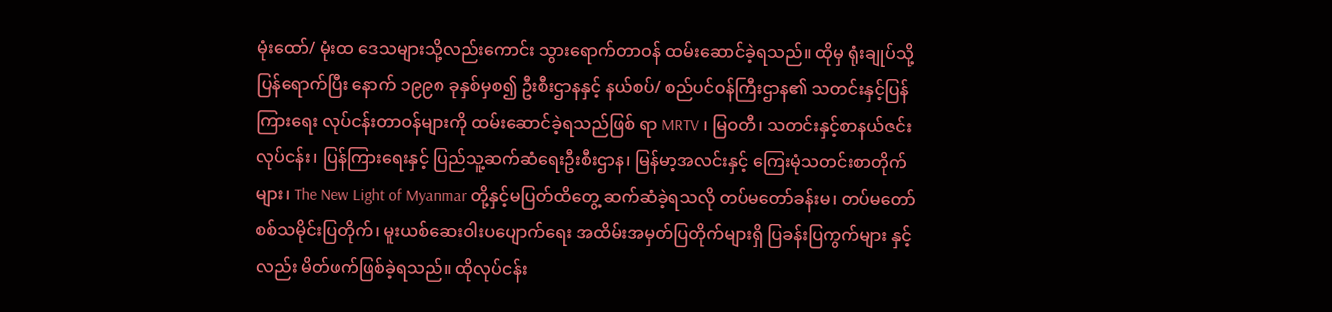မုံးထော်/ မုံးထ ဒေသများသို့လည်းကောင်း သွားရောက်တာဝန် ထမ်းဆောင်ခဲ့ရသည်။ ထိုမှ ရုံးချုပ်သို့ ပြန်ရောက်ပြီး နောက် ၁၉၉၈ ခုနှစ်မှစ၍ ဦးစီးဌာနနှင့် နယ်စပ်/ စည်ပင်ဝန်ကြီးဌာန၏ သတင်းနှင့်ပြန်ကြားရေး လုပ်ငန်းတာဝန်များကို ထမ်းဆောင်ခဲ့ရသည်ဖြစ် ရာ MRTV ၊ မြဝတီ၊ သတင်းနှင့်စာနယ်ဇင်းလုပ်ငန်း၊ ပြန်ကြားရေးနှင့် ပြည်သူ့ဆက်ဆံရေးဦးစီးဌာန၊ မြန်မာ့အလင်းနှင့် ကြေးမုံသတင်းစာတိုက်များ၊ The New Light of Myanmar တို့နှင့်မပြတ်ထိတွေ့ ဆက်ဆံခဲ့ရသလို တပ်မတော်ခန်းမ၊ တပ်မတော် စစ်သမိုင်းပြတိုက်၊ မူးယစ်ဆေးဝါးပပျောက်ရေး အထိမ်းအမှတ်ပြတိုက်များရှိ ပြခန်းပြကွက်များ နှင့်လည်း မိတ်ဖက်ဖြစ်ခဲ့ရသည်။ ထိုလုပ်ငန်း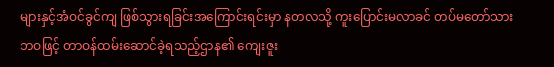များနှင့်အံဝင်ခွင်ကျ ဖြစ်သွားရခြင်းအကြောင်းရင်းမှာ နတလသို့ ကူးပြောင်းမလာခင် တပ်မတော်သားဘဝဖြင့် တာဝန်ထမ်းဆောင်ခဲ့ရသည့်ဌာန၏ ကျေးဇူး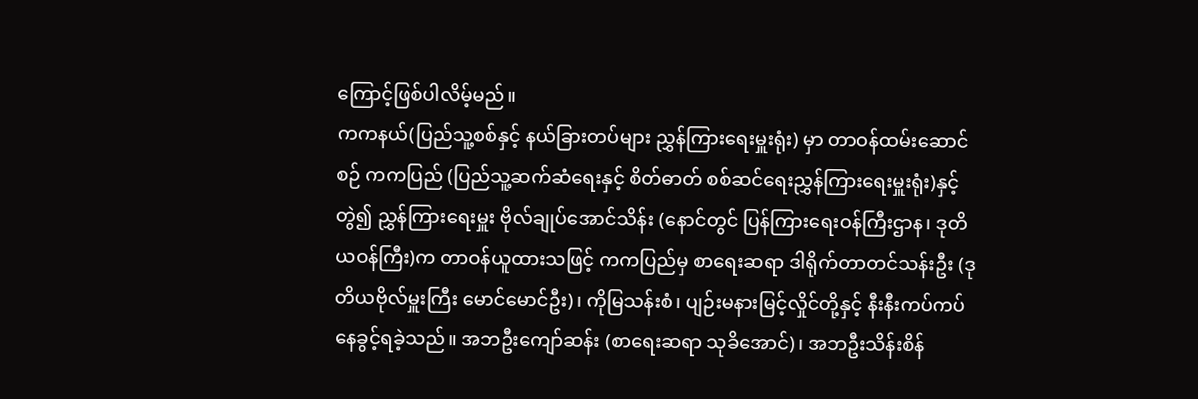ကြောင့်ဖြစ်ပါလိမ့်မည်။
ကကနယ်(ပြည်သူ့စစ်နှင့် နယ်ခြားတပ်များ ညွှန်ကြားရေးမှူးရုံး) မှာ တာဝန်ထမ်းဆောင်စဉ် ကကပြည် (ပြည်သူ့ဆက်ဆံရေးနှင့် စိတ်ဓာတ် စစ်ဆင်ရေးညွှန်ကြားရေးမှူးရုံး)နှင့်တွဲ၍ ညွှန်ကြားရေးမှူး ဗိုလ်ချုပ်အောင်သိန်း (နောင်တွင် ပြန်ကြားရေးဝန်ကြီးဌာန၊ ဒုတိယဝန်ကြီး)က တာဝန်ယူထားသဖြင့် ကကပြည်မှ စာရေးဆရာ ဒါရိုက်တာတင်သန်းဦး (ဒုတိယဗိုလ်မှူးကြီး မောင်မောင်ဦး)၊ ကိုမြသန်းစံ၊ ပျဉ်းမနားမြင့်လှိုင်တို့နှင့် နီးနီးကပ်ကပ် နေခွင့်ရခဲ့သည်။ အဘဦးကျော်ဆန်း (စာရေးဆရာ သုခိအောင်)၊ အဘဦးသိန်းစိန်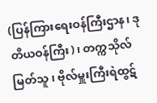(ပြန်ကြားရေးဝန်ကြီးဌာန၊ ဒုတိယဝန်ကြီး)၊ တက္ကသိုလ်မြတ်သူ၊ ဗိုလ်မှူးကြီးရဲထွဋ်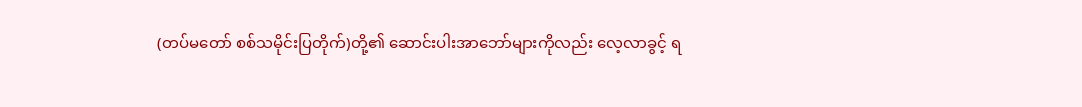(တပ်မတော် စစ်သမိုင်းပြတိုက်)တို့၏ ဆောင်းပါးအာဘော်များကိုလည်း လေ့လာခွင့် ရ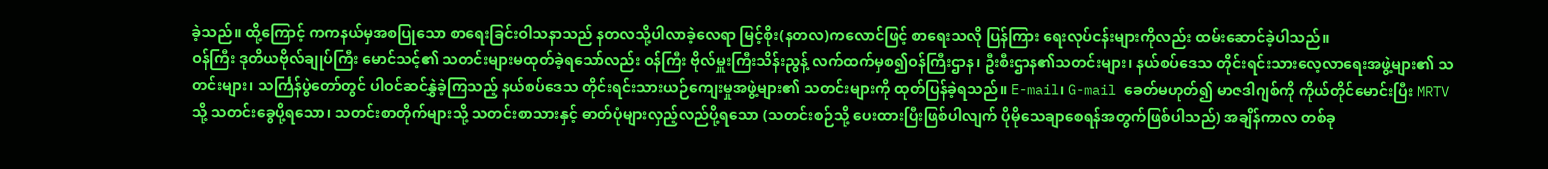ခဲ့သည်။ ထို့ကြောင့် ကကနယ်မှအစပြုသော စာရေးခြင်းဝါသနာသည် နတလသို့ပါလာခဲ့လေရာ မြင့်စိုး(နတလ)ကလောင်ဖြင့် စာရေးသလို ပြန်ကြား ရေးလုပ်ငန်းများကိုလည်း ထမ်းဆောင်ခဲ့ပါသည်။
ဝန်ကြီး ဒုတိယဗိုလ်ချုပ်ကြီး မောင်သင့်၏ သတင်းများမထုတ်ခဲ့ရသော်လည်း ဝန်ကြီး ဗိုလ်မှူးကြီးသိန်းညွန့် လက်ထက်မှစ၍ဝန်ကြီးဌာန၊ ဦးစီးဌာန၏သတင်းများ၊ နယ်စပ်ဒေသ တိုင်းရင်းသားလေ့လာရေးအဖွဲ့များ၏ သတင်းများ၊ သင်္ကြန်ပွဲတော်တွင် ပါဝင်ဆင်နွှဲခဲ့ကြသည့် နယ်စပ်ဒေသ တိုင်းရင်းသားယဉ်ကျေးမှုအဖွဲ့များ၏ သတင်းများကို ထုတ်ပြန်ခဲ့ရသည်။ E-mail၊ G-mail ခေတ်မဟုတ်၍ မာဇဒါဂျစ်ကို ကိုယ်တိုင်မောင်းပြီး MRTV သို့ သတင်းခွေပို့ရသော၊ သတင်းစာတိုက်များသို့ သတင်းစာသားနှင့် ဓာတ်ပုံများလှည့်လည်ပို့ရသော (သတင်းစဉ်သို့ ပေးထားပြီးဖြစ်ပါလျက် ပိုမိုသေချာစေရန်အတွက်ဖြစ်ပါသည်) အချိန်ကာလ တစ်ခု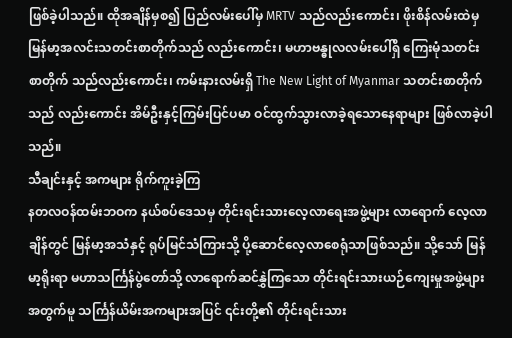ဖြစ်ခဲ့ပါသည်။ ထိုအချိန်မှစ၍ ပြည်လမ်းပေါ်မှ MRTV သည်လည်းကောင်း၊ ဖိုးစိန်လမ်းထဲမှ မြန်မာ့အလင်းသတင်းစာတိုက်သည် လည်းကောင်း၊ မဟာဗန္ဓုလလမ်းပေါ်ရှိ ကြေးမုံသတင်းစာတိုက် သည်လည်းကောင်း၊ ကမ်းနားလမ်းရှိ The New Light of Myanmar သတင်းစာတိုက်သည် လည်းကောင်း အိမ်ဦးနှင့်ကြမ်းပြင်ပမာ ဝင်ထွက်သွားလာခဲ့ရသောနေရာများ ဖြစ်လာခဲ့ပါသည်။
သီချင်းနှင့် အကများ ရိုက်ကူးခဲ့ကြ
နတလဝန်ထမ်းဘဝက နယ်စပ်ဒေသမှ တိုင်းရင်းသားလေ့လာရေးအဖွဲ့များ လာရောက် လေ့လာချိန်တွင် မြန်မာ့အသံနှင့် ရုပ်မြင်သံကြားသို့ ပို့ဆောင်လေ့လာစေရုံသာဖြစ်သည်။ သို့သော် မြန်မာ့ရိုးရာ မဟာသင်္ကြန်ပွဲတော်သို့ လာရောက်ဆင်နွှဲကြသော တိုင်းရင်းသားယဉ်ကျေးမှုအဖွဲ့များ အတွက်မူ သင်္ကြန်ယိမ်းအကများအပြင် ၎င်းတို့၏ တိုင်းရင်းသား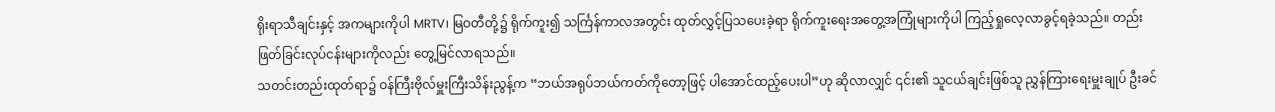ရိုးရာသီချင်းနှင့် အကများကိုပါ MRTV၊ မြဝတီတို့၌ ရိုက်ကူး၍ သင်္ကြန်ကာလအတွင်း ထုတ်လွှင့်ပြသပေးခဲ့ရာ ရိုက်ကူးရေးအတွေ့အကြုံများကိုပါ ကြည့်ရှုလေ့လာခွင့်ရခဲ့သည်။ တည်းဖြတ်ခြင်းလုပ်ငန်းများကိုလည်း တွေ့မြင်လာရသည်။
သတင်းတည်းထုတ်ရာ၌ ဝန်ကြီးဗိုလ်မှူးကြီးသိန်းညွန့်က “ဘယ်အရုပ်ဘယ်ကတ်ကိုတော့ဖြင့် ပါအောင်ထည့်ပေးပါ”ဟု ဆိုလာလျှင် ၎င်း၏ သူငယ်ချင်းဖြစ်သူ ညွှန်ကြားရေးမှူးချုပ် ဦးခင်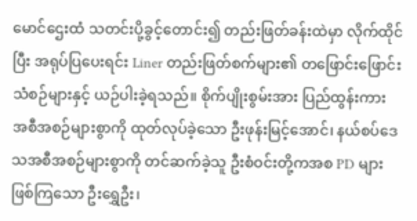မောင်ဌေးထံ သတင်းပို့ခွင့်တောင်း၍ တည်းဖြတ်ခန်းထဲမှာ လိုက်ထိုင်ပြီး အရုပ်ပြပေးရင်း Liner တည်းဖြတ်စက်များ၏ တဖြောင်းဖြောင်းသံစဉ်များနှင့် ယဉ်ပါးခဲ့ရသည်။ စိုက်ပျိုးစွမ်းအား ပြည်ထွန်းကား အစီအစဉ်များစွာကို ထုတ်လုပ်ခဲ့သော ဦးဖုန်းမြင့်အောင်၊ နယ်စပ်ဒေသအစီအစဉ်များစွာကို တင်ဆက်ခဲ့သူ ဦးစံဝင်းတို့ကအစ PD များဖြစ်ကြသော ဦးရွှေဦး၊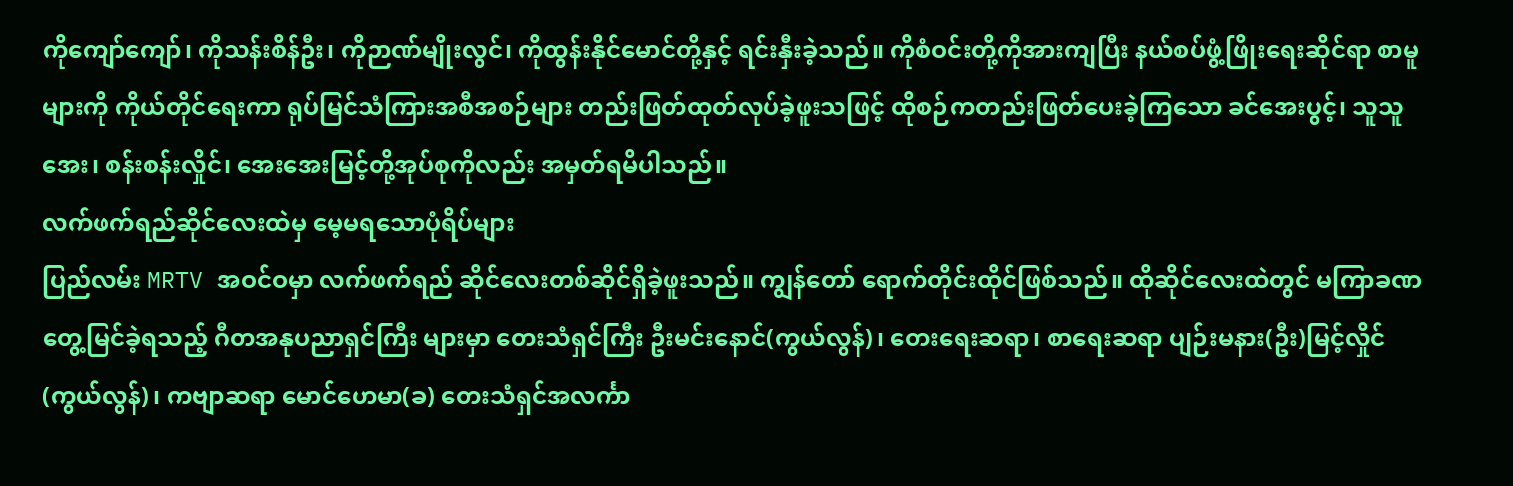ကိုကျော်ကျော်၊ ကိုသန်းစိန်ဦး၊ ကိုဉာဏ်မျိုးလွင်၊ ကိုထွန်းနိုင်မောင်တို့နှင့် ရင်းနှီးခဲ့သည်။ ကိုစံဝင်းတို့ကိုအားကျပြီး နယ်စပ်ဖွံ့ဖြိုးရေးဆိုင်ရာ စာမူများကို ကိုယ်တိုင်ရေးကာ ရုပ်မြင်သံကြားအစီအစဉ်များ တည်းဖြတ်ထုတ်လုပ်ခဲ့ဖူးသဖြင့် ထိုစဉ်ကတည်းဖြတ်ပေးခဲ့ကြသော ခင်အေးပွင့်၊ သူသူအေး၊ စန်းစန်းလှိုင်၊ အေးအေးမြင့်တို့အုပ်စုကိုလည်း အမှတ်ရမိပါသည်။
လက်ဖက်ရည်ဆိုင်လေးထဲမှ မေ့မရသောပုံရိပ်များ
ပြည်လမ်း MRTV အဝင်ဝမှာ လက်ဖက်ရည် ဆိုင်လေးတစ်ဆိုင်ရှိခဲ့ဖူးသည်။ ကျွန်တော် ရောက်တိုင်းထိုင်ဖြစ်သည်။ ထိုဆိုင်လေးထဲတွင် မကြာခဏတွေ့မြင်ခဲ့ရသည့် ဂီတအနုပညာရှင်ကြီး များမှာ တေးသံရှင်ကြီး ဦးမင်းနောင်(ကွယ်လွန်)၊ တေးရေးဆရာ၊ စာရေးဆရာ ပျဉ်းမနား(ဦး)မြင့်လှိုင် (ကွယ်လွန်)၊ ကဗျာဆရာ မောင်ဟေမာ(ခ) တေးသံရှင်အလင်္ကာ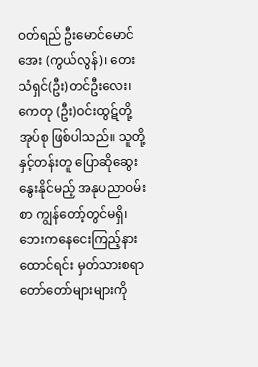ဝတ်ရည် ဦးမောင်မောင်အေး (ကွယ်လွန်)၊ တေးသံရှင်(ဦး)တင်ဦးလေး၊ ကေတု (ဦး)ဝင်းထွဋ်တို့အုပ်စု ဖြစ်ပါသည်။ သူတို့နှင့်တန်းတူ ပြောဆိုဆွေးနွေးနိုင်မည့် အနုပညာဝမ်းစာ ကျွန်တော့်တွင်မရှိ၊ ဘေးကနေငေးကြည့်နားထောင်ရင်း မှတ်သားစရာတော်တော်များများကို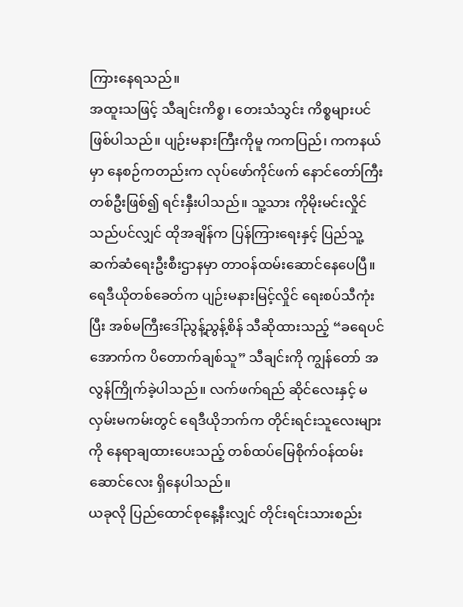ကြားနေရသည်။
အထူးသဖြင့် သီချင်းကိစ္စ၊ တေးသံသွင်း ကိစ္စများပင်ဖြစ်ပါသည်။ ပျဉ်းမနားကြီးကိုမူ ကကပြည်၊ ကကနယ်မှာ နေစဉ်ကတည်းက လုပ်ဖော်ကိုင်ဖက် နောင်တော်ကြီးတစ်ဦးဖြစ်၍ ရင်းနှီးပါသည်။ သူ့သား ကိုမိုးမင်းလှိုင်သည်ပင်လျှင် ထိုအချိန်က ပြန်ကြားရေးနှင့် ပြည်သူ့ဆက်ဆံရေးဦးစီးဌာနမှာ တာဝန်ထမ်းဆောင်နေပေပြီ။ ရေဒီယိုတစ်ခေတ်က ပျဉ်းမနားမြင့်လှိုင် ရေးစပ်သီကုံးပြီး အစ်မကြီးဒေါ်ညွန့်ညွန့်စိန် သီဆိုထားသည့် “ခရေပင်အောက်က ပိတောက်ချစ်သူ” သီချင်းကို ကျွန်တော် အလွန်ကြိုက်ခဲ့ပါသည်။ လက်ဖက်ရည် ဆိုင်လေးနှင့် မလှမ်းမကမ်းတွင် ရေဒီယိုဘက်က တိုင်းရင်းသူလေးများကို နေရာချထားပေးသည့် တစ်ထပ်မြေစိုက်ဝန်ထမ်းဆောင်လေး ရှိနေပါသည်။
ယခုလို ပြည်ထောင်စုနေ့နီးလျှင် တိုင်းရင်းသားစည်း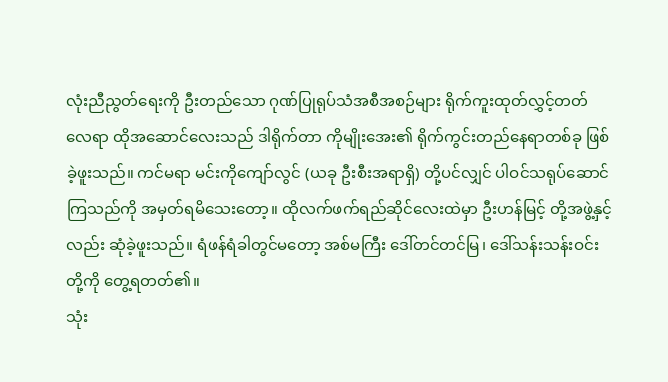လုံးညီညွတ်ရေးကို ဦးတည်သော ဂုဏ်ပြုရုပ်သံအစီအစဉ်များ ရိုက်ကူးထုတ်လွှင့်တတ်လေရာ ထိုအဆောင်လေးသည် ဒါရိုက်တာ ကိုမျိုးအေး၏ ရိုက်ကွင်းတည်နေရာတစ်ခု ဖြစ်ခဲ့ဖူးသည်။ ကင်မရာ မင်းကိုကျော်လွင် (ယခု ဦးစီးအရာရှိ) တို့ပင်လျှင် ပါဝင်သရုပ်ဆောင်ကြသည်ကို အမှတ်ရမိသေးတော့။ ထိုလက်ဖက်ရည်ဆိုင်လေးထဲမှာ ဦးဟန်မြင့် တို့အဖွဲ့နှင့်လည်း ဆုံခဲ့ဖူးသည်။ ရံဖန်ရံခါတွင်မတော့ အစ်မကြီး ဒေါ်တင်တင်မြ၊ ဒေါ်သန်းသန်းဝင်းတို့ကို တွေ့ရတတ်၏။
သုံး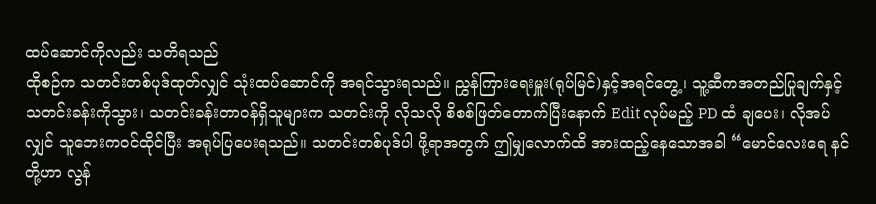ထပ်ဆောင်ကိုလည်း သတိရသည်
ထိုစဉ်က သတင်းတစ်ပုဒ်ထုတ်လျှင် သုံးထပ်ဆောင်ကို အရင်သွားရသည်။ ညွှန်ကြားရေးမှူး(ရုပ်မြင်)နှင့်အရင်တွေ့၊ သူ့ဆီကအတည်ပြုချက်နှင့် သတင်းခန်းကိုသွား၊ သတင်းခန်းတာဝန်ရှိသူများက သတင်းကို လိုသလို စိစစ်ဖြတ်တောက်ပြီးနောက် Edit လုပ်မည့် PD ထံ ချပေး၊ လိုအပ်လျှင် သူဘေးကဝင်ထိုင်ပြီး အရုပ်ပြပေးရသည်။ သတင်းတစ်ပုဒ်ပါ ဖို့ရာအတွက် ဤမျှလောက်ထိ အားထည့်နေသောအခါ “မောင်လေးရေ နင်တို့ဟာ လွန်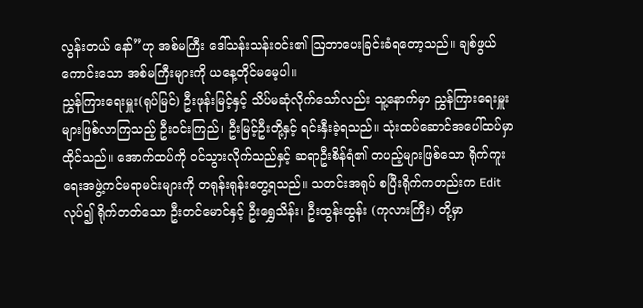လွန်းတယ် နော်”ဟု အစ်မကြီး ဒေါ်သန်းသန်းဝင်း၏ ဩဘာပေးခြင်းခံရတော့သည်။ ချစ်ဖွယ်ကောင်းသော အစ်မကြီးများကို ယနေ့တိုင်မမေ့ပါ။
ညွှန်ကြားရေးမှူး(ရုပ်မြင်) ဦးဖုန်းမြင့်နှင့် သိပ်မဆုံလိုက်သော်လည်း သူ့နောက်မှာ ညွှန်ကြားရေးမှူးများဖြစ်လာကြသည့် ဦးဝင်းကြည်၊ ဦးမြင့်ဦးတို့နှင့် ရင်းနှီးခဲ့ရသည်။ သုံးထပ်ဆောင်အပေါ်ထပ်မှာ ထိုင်သည်။ အောက်ထပ်ကို ဝင်သွားလိုက်သည်နှင့် ဆရာဦးစိန်ရံ၏ တပည့်များဖြစ်သော ရိုက်ကူးရေးအဖွဲ့ကင်မရာမင်းများကို တရုန်းရုန်းတွေ့ရသည်။ သတင်းအရုပ် စပြီးရိုက်ကတည်းက Edit လုပ်၍ ရိုက်တတ်သော ဦးတင်မောင်နှင့် ဦးရွှေသိန်း၊ ဦးထွန်းထွန်း (ကုလားကြီး) တို့မှာ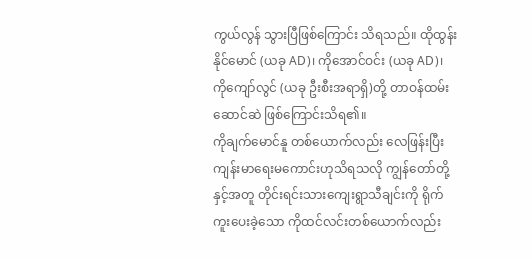ကွယ်လွန် သွားပြီဖြစ်ကြောင်း သိရသည်။ ထိုထွန်းနိုင်မောင် (ယခု AD)၊ ကိုအောင်ဝင်း (ယခု AD)၊ ကိုကျော်လွင် (ယခု ဦးစီးအရာရှိ)တို့ တာဝန်ထမ်းဆောင်ဆဲ ဖြစ်ကြောင်းသိရ၏။
ကိုချက်မောင်နူ တစ်ယောက်လည်း လေဖြန်းပြီး ကျန်းမာရေးမကောင်းဟုသိရသလို ကျွန်တော်တို့နှင့်အတူ တိုင်းရင်းသားကျေးရွာသီချင်းကို ရိုက်ကူးပေးခဲ့သော ကိုထင်လင်းတစ်ယောက်လည်း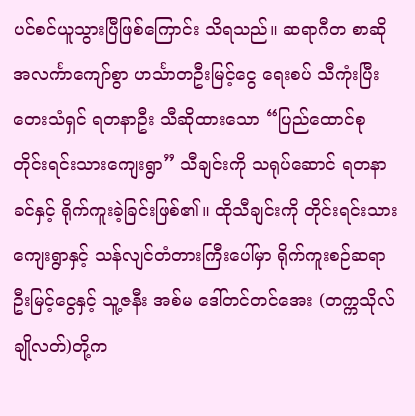ပင်စင်ယူသွားပြီဖြစ်ကြောင်း သိရသည်။ ဆရာဂီတ စာဆို အလင်္ကာကျော်စွာ ဟင်္သာတဦးမြင့်ငွေ ရေးစပ် သီကုံးပြီး တေးသံရှင် ရတနာဦး သီဆိုထားသော “ပြည်ထောင်စု တိုင်းရင်းသားကျေးရွာ” သီချင်းကို သရုပ်ဆောင် ရတနာခင်နှင့် ရိုက်ကူးခဲ့ခြင်းဖြစ်၏။ ထိုသီချင်းကို တိုင်းရင်းသားကျေးရွာနှင့် သန်လျင်တံတားကြီးပေါ်မှာ ရိုက်ကူးစဉ်ဆရာဦးမြင့်ငွေနှင့် သူ့ဇနီး အစ်မ ဒေါ်တင်တင်အေး (တက္ကသိုလ်ချိုလတ်)တို့က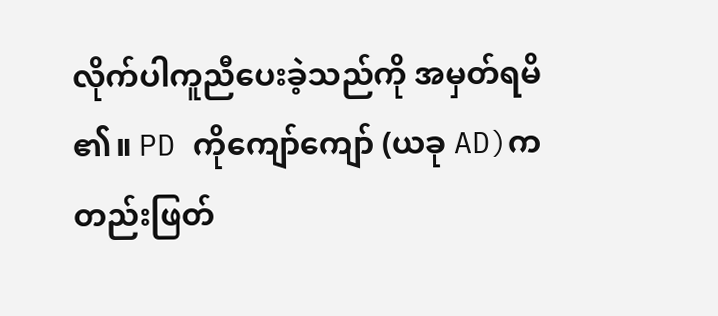လိုက်ပါကူညီပေးခဲ့သည်ကို အမှတ်ရမိ ၏။ PD ကိုကျော်ကျော် (ယခု AD)က တည်းဖြတ်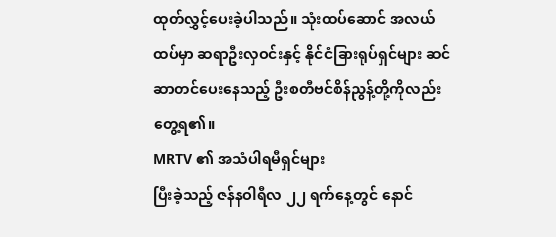ထုတ်လွှင့်ပေးခဲ့ပါသည်။ သုံးထပ်ဆောင် အလယ်ထပ်မှာ ဆရာဦးလှဝင်းနှင့် နိုင်ငံခြားရုပ်ရှင်များ ဆင်ဆာတင်ပေးနေသည့် ဦးစတီဗင်စိန်ညွန့်တို့ကိုလည်းတွေ့ရ၏။
MRTV ၏ အသံပါရမီရှင်များ
ပြီးခဲ့သည့် ဇန်နဝါရီလ ၂၂ ရက်နေ့တွင် နောင်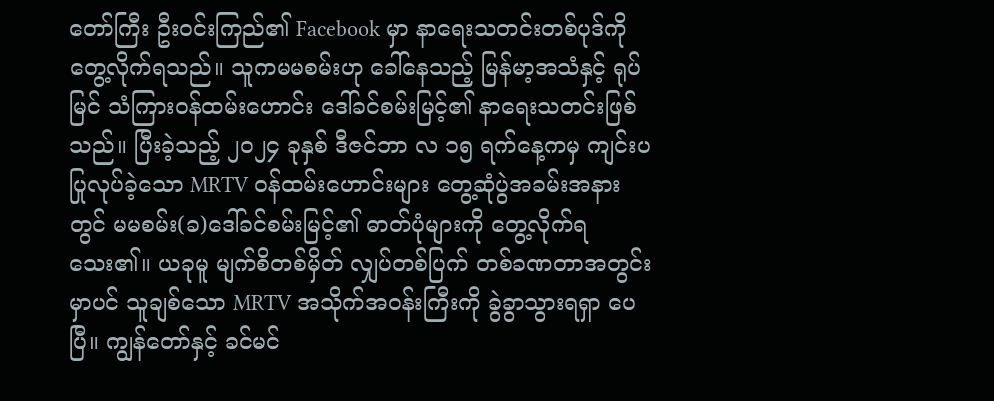တော်ကြီး ဦးဝင်းကြည်၏ Facebook မှာ နာရေးသတင်းတစ်ပုဒ်ကို တွေ့လိုက်ရသည်။ သူကမမစမ်းဟု ခေါ်နေသည့် မြန်မာ့အသံနှင့် ရုပ်မြင် သံကြားဝန်ထမ်းဟောင်း ဒေါ်ခင်စမ်းမြင့်၏ နာရေးသတင်းဖြစ်သည်။ ပြီးခဲ့သည့် ၂၀၂၄ ခုနှစ် ဒီဇင်ဘာ လ ၁၅ ရက်နေ့ကမှ ကျင်းပပြုလုပ်ခဲ့သော MRTV ဝန်ထမ်းဟောင်းများ တွေ့ဆုံပွဲအခမ်းအနားတွင် မမစမ်း(ခ)ဒေါ်ခင်စမ်းမြင့်၏ ဓာတ်ပုံများကို တွေ့လိုက်ရသေး၏။ ယခုမူ မျက်စိတစ်မှိတ် လျှပ်တစ်ပြက် တစ်ခဏတာအတွင်းမှာပင် သူချစ်သော MRTV အသိုက်အဝန်းကြီးကို ခွဲခွာသွားရရှာ ပေပြီ။ ကျွန်တော်နှင့် ခင်မင်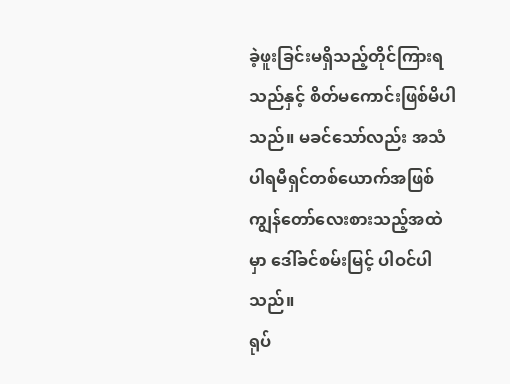ခဲ့ဖူးခြင်းမရှိသည့်တိုင်ကြားရသည်နှင့် စိတ်မကောင်းဖြစ်မိပါသည်။ မခင်သော်လည်း အသံပါရမီရှင်တစ်ယောက်အဖြစ် ကျွန်တော်လေးစားသည့်အထဲမှာ ဒေါ်ခင်စမ်းမြင့် ပါဝင်ပါသည်။
ရုပ်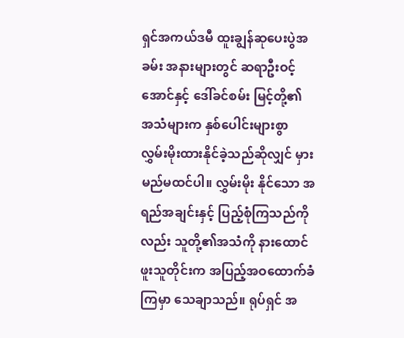ရှင်အကယ်ဒမီ ထူးချွန်ဆုပေးပွဲအခမ်း အနားများတွင် ဆရာဦးဝင့်အောင်နှင့် ဒေါ်ခင်စမ်း မြင့်တို့၏ အသံများက နှစ်ပေါင်းများစွာ လွှမ်းမိုးထားနိုင်ခဲ့သည်ဆိုလျှင် မှားမည်မထင်ပါ။ လွှမ်းမိုး နိုင်သော အရည်အချင်းနှင့် ပြည့်စုံကြသည်ကိုလည်း သူတို့၏အသံကို နားထောင်ဖူးသူတိုင်းက အပြည့်အဝထောက်ခံကြမှာ သေချာသည်။ ရုပ်ရှင် အ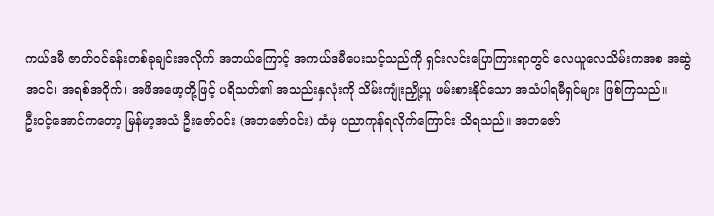ကယ်ဒမီ ဇာတ်ဝင်ခန်းတစ်ခုချင်းအလိုက် အဘယ်ကြောင့် အကယ်ဒမီပေးသင့်သည်ကို ရှင်းလင်းပြောကြားရာတွင် လေယူလေသိမ်းကအစ အဆွဲအငင်၊ အရစ်အဝိုက်၊ အဖိအဖော့တို့ဖြင့် ပရိသတ်၏ အသည်းနှလုံးကို သိမ်းကျုံးညှို့ယူ ဖမ်းစားနိုင်သော အသံပါရမီရှင်များ ဖြစ်ကြသည်။
ဦးဝင့်အောင်ကတော့ မြန်မာ့အသံ ဦးဇော်ဝင်း (အဘဇော်ဝင်း) ထံမှ ပညာကုန်ရလိုက်ကြောင်း သိရသည်။ အဘဇော်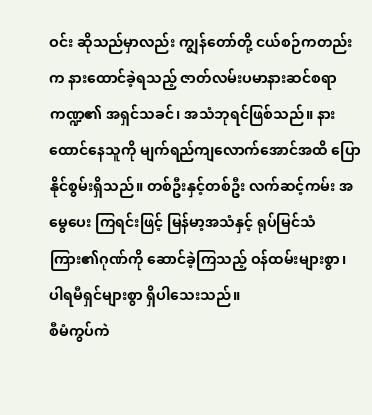ဝင်း ဆိုသည်မှာလည်း ကျွန်တော်တို့ ငယ်စဉ်ကတည်းက နားထောင်ခဲ့ရသည့် ဇာတ်လမ်းပမာနားဆင်စရာကဏ္ဍ၏ အရှင်သခင်၊ အသံဘုရင်ဖြစ်သည်။ နားထောင်နေသူကို မျက်ရည်ကျလောက်အောင်အထိ ပြောနိုင်စွမ်းရှိသည်။ တစ်ဦးနှင့်တစ်ဦး လက်ဆင့်ကမ်း အမွေပေး ကြရင်းဖြင့် မြန်မာ့အသံနှင့် ရုပ်မြင်သံကြား၏ဂုဏ်ကို ဆောင်ခဲ့ကြသည့် ဝန်ထမ်းများစွာ၊ ပါရမီရှင်များစွာ ရှိပါသေးသည်။
စီမံကွပ်ကဲ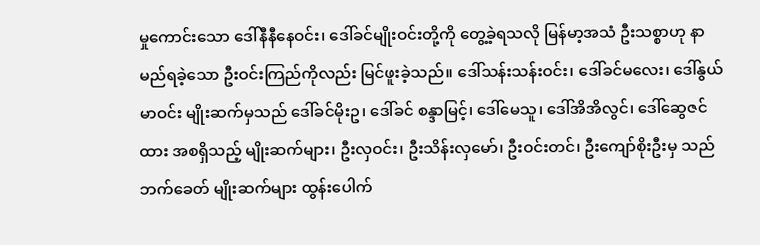မှုကောင်းသော ဒေါ်နီနီနေဝင်း၊ ဒေါ်ခင်မျိုးဝင်းတို့ကို တွေ့ခဲ့ရသလို မြန်မာ့အသံ ဦးသစ္စာဟု နာမည်ရခဲ့သော ဦးဝင်းကြည်ကိုလည်း မြင်ဖူးခဲ့သည်။ ဒေါ်သန်းသန်းဝင်း၊ ဒေါ်ခင်မလေး၊ ဒေါ်နွယ်မာဝင်း မျိုးဆက်မှသည် ဒေါ်ခင်မိုးဥ၊ ဒေါ်ခင် စန္ဒာမြင့်၊ ဒေါ်မေသူ၊ ဒေါ်အိအိလွင်၊ ဒေါ်ဆွေဇင်ထား အစရှိသည့် မျိုးဆက်များ၊ ဦးလှဝင်း၊ ဦးသိန်းလှမော်၊ ဦးဝင်းတင်၊ ဦးကျော်စိုးဦးမှ သည်ဘက်ခေတ် မျိုးဆက်များ ထွန်းပေါက်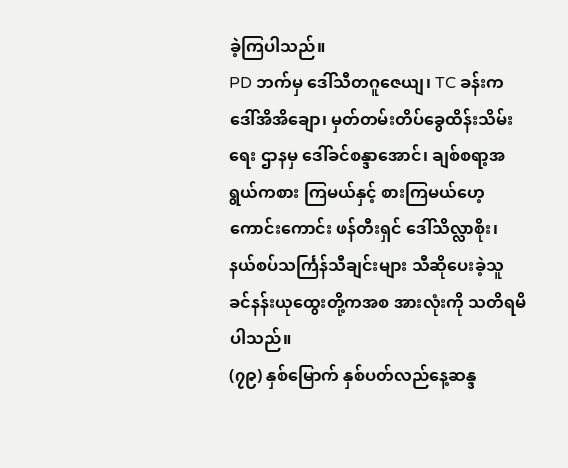ခဲ့ကြပါသည်။
PD ဘက်မှ ဒေါ်သီတဂူဇေယျ၊ TC ခန်းက ဒေါ်အိအိချော၊ မှတ်တမ်းတိပ်ခွေထိန်းသိမ်းရေး ဌာနမှ ဒေါ်ခင်စန္ဒာအောင်၊ ချစ်စရာ့အရွယ်ကစား ကြမယ်နှင့် စားကြမယ်ဟေ့ကောင်းကောင်း ဖန်တီးရှင် ဒေါ်သိလ္လာစိုး၊ နယ်စပ်သင်္ကြန်သီချင်းများ သီဆိုပေးခဲ့သူ ခင်နန်းယုထွေးတို့ကအစ အားလုံးကို သတိရမိပါသည်။
(၇၉) နှစ်မြောက် နှစ်ပတ်လည်နေ့ဆန္ဒ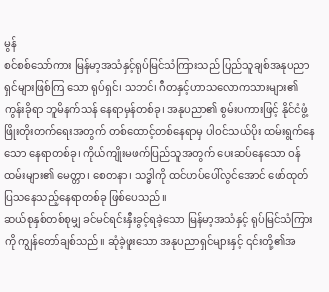မွန်
စင်စစ်သော်ကား မြန်မာ့အသံနှင့်ရုပ်မြင်သံကြားသည် ပြည်သူချစ်အနုပညာရှင်များဖြစ်ကြ သော ရုပ်ရှင်၊ သဘင်၊ ဂီတနှင့်ဟာသလောကသားများ၏ ကွန်းခိုရာ ဘူမိနက်သန် နေရာမှန်တစ်ခု၊ အနုပညာ၏ စွမ်းပကားဖြင့် နိုင်ငံဖွံ့ဖြိုးတိုးတက်ရေးအတွက် တစ်ထောင့်တစ်နေရာမှ ပါဝင်သယ်ပိုး ထမ်းရွက်နေသော နေရာတစ်ခု၊ ကိုယ်ကျိုးမဖက်ပြည်သူအတွက် ပေးဆပ်နေသော ဝန်ထမ်းများ၏ မေတ္တာ၊ စေတနာ၊ သဒ္ဓါကို ထင်ဟပ်ပေါ်လွင်အောင် ဖော်ထုတ်ပြသနေသည့်နေရာတစ်ခု ဖြစ်ပေသည်။
ဆယ်စုနှစ်တစ်စုမျှ ခင်မင်ရင်းနှီးခွင့်ရခဲ့သော မြန်မာ့အသံနှင့် ရုပ်မြင်သံကြားကို ကျွန်တော်ချစ်သည်။ ဆုံခဲ့ဖူးသော အနုပညာရှင်များနှင့် ၎င်းတို့၏အ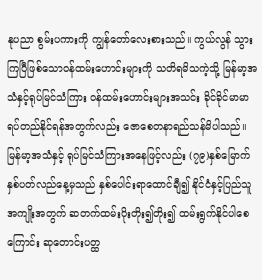နုပညာ စွမ်းပကားကို ကျွန်တော်လေးစားသည်။ ကွယ်လွန် သွားကြပြီဖြစ်သောဝန်ထမ်းဟောင်းများကို သတိရမိသကဲ့သို့ မြန်မာ့အသံနှင့်ရုပ်မြင်သံကြား ဝန်ထမ်းဟောင်းများအသင်း ခိုင်ခိုင်မာမာရပ်တည်နိုင်ရန်အတွက်လည်း ဇောစေတနာရည်သန်မိပါသည်။ မြန်မာ့အသံနှင့် ရုပ်မြင်သံကြားအနေဖြင့်လည်း (၇၉)နှစ်မြောက် နှစ်ပတ်လည်နေ့မှသည် နှစ်ပေါင်းရာထောင်ချီ၍ နိုင်ငံနှင့်ပြည်သူအကျိုးအတွက် ဆတက်ထမ်းပိုးတိုး၍တိုး၍ ထမ်းရွက်နိုင်ပါစေကြောင်း ဆုတောင်းပတ္ထ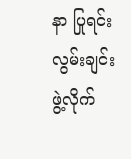နာ ပြုရင်းလွမ်းချင်းဖွဲ့လိုက်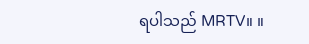ရပါသည် MRTV။ ။